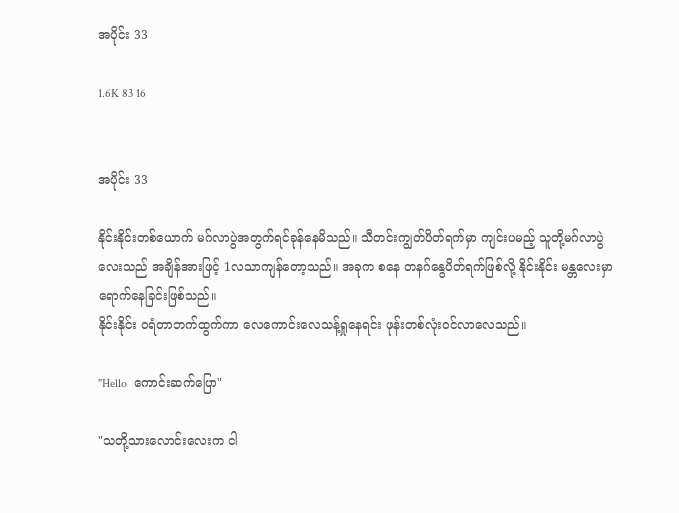အပိုင်း 33

1.6K 83 16


အပိုင်း 33

နိုင်းနိုင်းတစ်ယောက် မဂ်လာပွဲအတွက်ရင်ခုန်နေမိသည်။ သီတင်းကျွတ်ပိတ်ရက်မှာ ကျင်းပမည့် သူတို့မဂ်လာပွဲလေးသည် အချိန်အားဖြင့် 1လသာကျန်တော့သည်။ အခုက စနေ တနဂ်နွေပိတ်ရက်ဖြစ်လို့ နိုင်းနိုင်း မန္တလေးမှာရောက်နေခြင်းဖြစ်သည်။
နိုင်းနိုင်း ဝရံတာဘက်ထွက်ကာ လေကောင်းလေသန့်ရှုနေရင်း ဖုန်းတစ်လုံးဝင်လာလေသည်။

"Hello  ကောင်းဆက်ပြော"

"သတို့သားလောင်းလေးက ငါ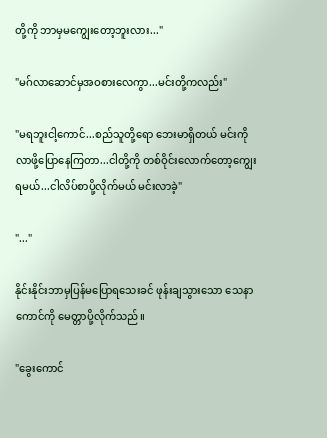တို့ကို ဘာမှမကျွေးတော့ဘူးလား..."

"မဂ်လာဆောင်မှအဝစားလေကွာ...မင်းတို့ကလည်း"

"မရဘူးငါ့ကောင်...စည်သူတို့ရော ဘေးမာရှိတယ် မင်းကိုလာဖို့ပြောနေကြတာ...ငါတို့ကို တစ်ဝိုင်းလောက်တော့ကျွေးရမယ်...ငါလိပ်စာပို့လိုက်မယ် မင်းလာခဲ့"

"..."

နိုင်းနိုင်းဘာမှပြန်မပြောရသေးခင် ဖုန်းချသွားသော သေနာကောင်ကို မေတ္တာပို့လိုက်သည်။

"ခွေးကောင်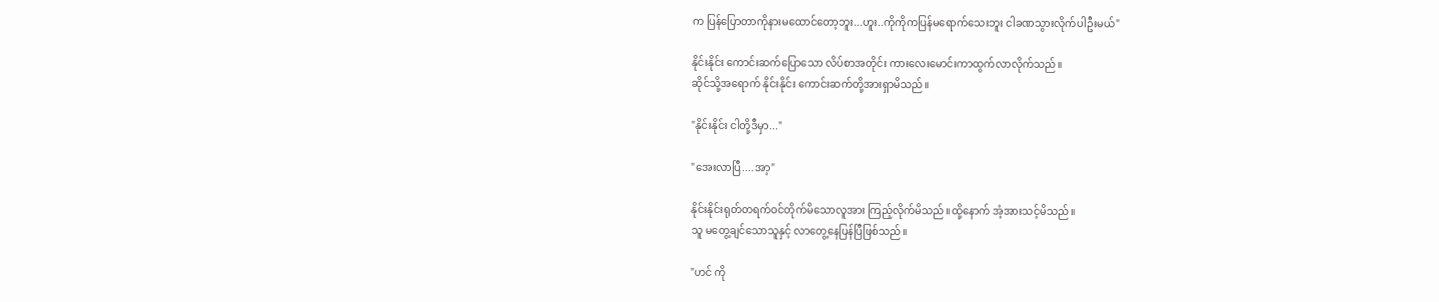က ပြန်ပြောတာကိုနားမထောင်တော့ဘူး...ဟူး..ကိုကိုကပြန်မရောက်သေးဘူး ငါခဏသွားလိုက်ပါဦးမယ်"

နိုင်းနိုင်း ကောင်းဆက်ပြောသော လိပ်စာအတိုင်း ကားလေးမောင်းကာထွက်လာလိုက်သည်။
ဆိုင်သို့အရောက် နိုင်းနိုင်း ကောင်းဆက်တို့အားရှာမိသည်။

"နိုင်းနိုင်း ငါတို့ဒီမှာ..."

"အေးလာပြီ....အာ့"

နိုင်းနိုင်းရုတ်တရက်ဝင်တိုက်မိသောလူအား ကြည့်လိုက်မိသည်။ထို့နောက် အံ့အားသင့်မိသည်။
သူ မတွေ့ချင်သောသူနှင့် လာတွေ့နေပြန်ပြီဖြစ်သည်။

"ဟင် ကို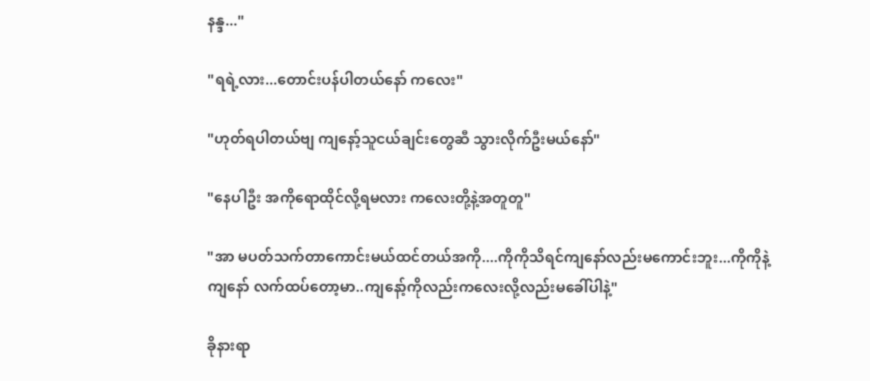နန္ဒ..."

"ရရဲ့လား...တောင်းပန်ပါတယ်နော် ကလေး"

"ဟုတ်ရပါတယ်ဗျ ကျနော့်သူငယ်ချင်းတွေဆီ သွားလိုက်ဦးမယ်နော်"

"နေပါဦး အကိုရောထိုင်လို့ရမလား ကလေးတို့နဲ့အတူတူ"

"အာ မပတ်သက်တာကောင်းမယ်ထင်တယ်အကို....ကိုကိုသိရင်ကျနော်လည်းမကောင်းဘူး...ကိုကိုနဲ့ ကျနော် လက်ထပ်တော့မာ..ကျနော့်ကိုလည်းကလေးလို့လည်းမခေါ်ပါနဲ့"

ခိုနားရာ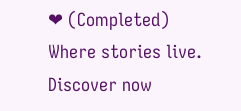❤ (Completed) Where stories live. Discover now